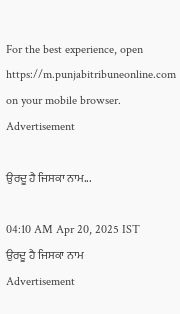For the best experience, open
https://m.punjabitribuneonline.com
on your mobile browser.
Advertisement

ਉਰਦੂ ਹੈ ਜਿਸਕਾ ਨਾਮ...

04:10 AM Apr 20, 2025 IST
ਉਰਦੂ ਹੈ ਜਿਸਕਾ ਨਾਮ
Advertisement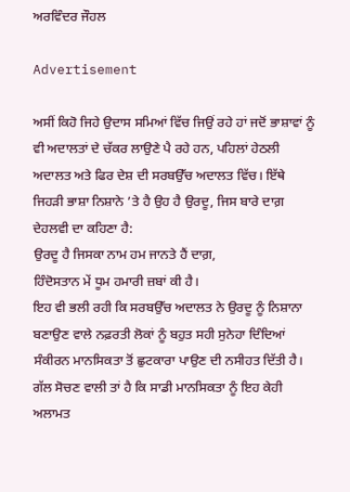ਅਰਵਿੰਦਰ ਜੌਹਲ

Advertisement

ਅਸੀਂ ਕਿਹੋ ਜਿਹੇ ਉਦਾਸ ਸਮਿਆਂ ਵਿੱਚ ਜਿਉਂ ਰਹੇ ਹਾਂ ਜਦੋਂ ਭਾਸ਼ਾਵਾਂ ਨੂੰ ਵੀ ਅਦਾਲਤਾਂ ਦੇ ਚੱਕਰ ਲਾਉਣੇ ਪੈ ਰਹੇ ਹਨ, ਪਹਿਲਾਂ ਹੇਠਲੀ ਅਦਾਲਤ ਅਤੇ ਫਿਰ ਦੇਸ਼ ਦੀ ਸਰਬਉੱਚ ਅਦਾਲਤ ਵਿੱਚ। ਇੱਥੇ ਜਿਹੜੀ ਭਾਸ਼ਾ ਨਿਸ਼ਾਨੇ ’ਤੇ ਹੈ ਉਹ ਹੈ ਉਰਦੂ, ਜਿਸ ਬਾਰੇ ਦਾਗ਼ ਦੇਹਲਵੀ ਦਾ ਕਹਿਣਾ ਹੈ:
ਉਰਦੂ ਹੈ ਜਿਸਕਾ ਨਾਮ ਹਮ ਜਾਨਤੇ ਹੈਂ ਦਾਗ਼,
ਹਿੰਦੋਸਤਾਨ ਮੇਂ ਧੂਮ ਹਮਾਰੀ ਜ਼ਬਾਂ ਕੀ ਹੈ।
ਇਹ ਵੀ ਭਲੀ ਰਹੀ ਕਿ ਸਰਬਉੱਚ ਅਦਾਲਤ ਨੇ ਉਰਦੂ ਨੂੰ ਨਿਸ਼ਾਨਾ ਬਣਾਉਣ ਵਾਲੇ ਨਫ਼ਰਤੀ ਲੋਕਾਂ ਨੂੰ ਬਹੁਤ ਸਹੀ ਸੁਨੇਹਾ ਦਿੰਦਿਆਂ ਸੰਕੀਰਨ ਮਾਨਸਿਕਤਾ ਤੋਂ ਛੁਟਕਾਰਾ ਪਾਉਣ ਦੀ ਨਸੀਹਤ ਦਿੱਤੀ ਹੈ। ਗੱਲ ਸੋਚਣ ਵਾਲੀ ਤਾਂ ਹੈ ਕਿ ਸਾਡੀ ਮਾਨਸਿਕਤਾ ਨੂੰ ਇਹ ਕੇਹੀ ਅਲਾਮਤ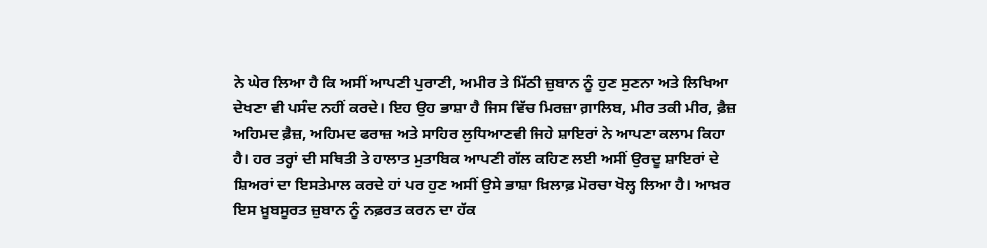ਨੇ ਘੇਰ ਲਿਆ ਹੈ ਕਿ ਅਸੀਂ ਆਪਣੀ ਪੁਰਾਣੀ, ਅਮੀਰ ਤੇ ਮਿੱਠੀ ਜ਼ੁਬਾਨ ਨੂੰ ਹੁਣ ਸੁਣਨਾ ਅਤੇ ਲਿਖਿਆ ਦੇਖਣਾ ਵੀ ਪਸੰਦ ਨਹੀਂ ਕਰਦੇ। ਇਹ ਉਹ ਭਾਸ਼ਾ ਹੈ ਜਿਸ ਵਿੱਚ ਮਿਰਜ਼ਾ ਗ਼ਾਲਿਬ, ਮੀਰ ਤਕੀ ਮੀਰ, ਫ਼ੈਜ਼ ਅਹਿਮਦ ਫ਼ੈਜ਼, ਅਹਿਮਦ ਫਰਾਜ਼ ਅਤੇ ਸਾਹਿਰ ਲੁਧਿਆਣਵੀ ਜਿਹੇ ਸ਼ਾਇਰਾਂ ਨੇ ਆਪਣਾ ਕਲਾਮ ਕਿਹਾ ਹੈ। ਹਰ ਤਰ੍ਹਾਂ ਦੀ ਸਥਿਤੀ ਤੇ ਹਾਲਾਤ ਮੁਤਾਬਿਕ ਆਪਣੀ ਗੱਲ ਕਹਿਣ ਲਈ ਅਸੀਂ ਉਰਦੂ ਸ਼ਾਇਰਾਂ ਦੇ ਸ਼ਿਅਰਾਂ ਦਾ ਇਸਤੇਮਾਲ ਕਰਦੇ ਹਾਂ ਪਰ ਹੁਣ ਅਸੀਂ ਉਸੇ ਭਾਸ਼ਾ ਖ਼ਿਲਾਫ਼ ਮੋਰਚਾ ਖੋਲ੍ਹ ਲਿਆ ਹੈ। ਆਖ਼ਰ ਇਸ ਖ਼ੂਬਸੂਰਤ ਜ਼ੁਬਾਨ ਨੂੰ ਨਫ਼ਰਤ ਕਰਨ ਦਾ ਹੱਕ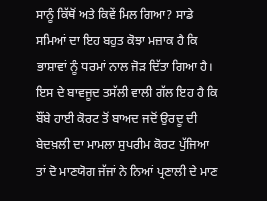ਸਾਨੂੰ ਕਿੱਥੋਂ ਅਤੇ ਕਿਵੇਂ ਮਿਲ ਗਿਆ? ਸਾਡੇ ਸਮਿਆਂ ਦਾ ਇਹ ਬਹੁਤ ਕੋਝਾ ਮਜ਼ਾਕ ਹੈ ਕਿ ਭਾਸ਼ਾਵਾਂ ਨੂੰ ਧਰਮਾਂ ਨਾਲ ਜੋੜ ਦਿੱਤਾ ਗਿਆ ਹੈ।
ਇਸ ਦੇ ਬਾਵਜੂਦ ਤਸੱਲੀ ਵਾਲੀ ਗੱਲ ਇਹ ਹੈ ਕਿ ਬੌਂਬੇ ਹਾਈ ਕੋਰਟ ਤੋਂ ਬਾਅਦ ਜਦੋਂ ਉਰਦੂ ਦੀ ਬੇਦਖ਼ਲੀ ਦਾ ਮਾਮਲਾ ਸੁਪਰੀਮ ਕੋਰਟ ਪੁੱਜਿਆ ਤਾਂ ਦੋ ਮਾਣਯੋਗ ਜੱਜਾਂ ਨੇ ਨਿਆਂ ਪ੍ਰਣਾਲੀ ਦੇ ਮਾਣ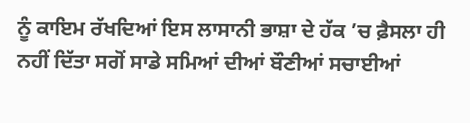ਨੂੰ ਕਾਇਮ ਰੱਖਦਿਆਂ ਇਸ ਲਾਸਾਨੀ ਭਾਸ਼ਾ ਦੇ ਹੱਕ ’ਚ ਫ਼ੈਸਲਾ ਹੀ ਨਹੀਂ ਦਿੱਤਾ ਸਗੋਂ ਸਾਡੇ ਸਮਿਆਂ ਦੀਆਂ ਬੌਣੀਆਂ ਸਚਾਈਆਂ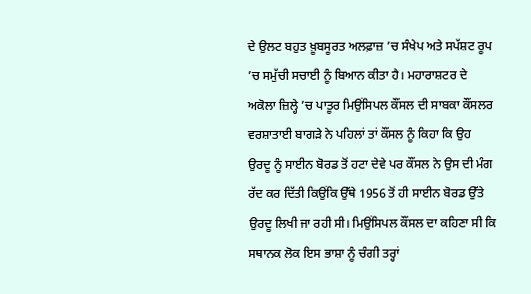ਦੇ ਉਲਟ ਬਹੁਤ ਖ਼ੂਬਸੂਰਤ ਅਲਫ਼ਾਜ਼ ’ਚ ਸੰਖੇਪ ਅਤੇ ਸਪੱਸ਼ਟ ਰੂਪ ’ਚ ਸਮੁੱਚੀ ਸਚਾਈ ਨੂੰ ਬਿਆਨ ਕੀਤਾ ਹੈ। ਮਹਾਰਾਸ਼ਟਰ ਦੇ ਅਕੋਲਾ ਜ਼ਿਲ੍ਹੇ ’ਚ ਪਾਤੂਰ ਮਿਉਂਸਿਪਲ ਕੌਂਸਲ ਦੀ ਸਾਬਕਾ ਕੌਂਸਲਰ ਵਰਸ਼ਾਤਾਈ ਬਾਗੜੇ ਨੇ ਪਹਿਲਾਂ ਤਾਂ ਕੌਂਸਲ ਨੂੰ ਕਿਹਾ ਕਿ ਉਹ ਉਰਦੂ ਨੂੰ ਸਾਈਨ ਬੋਰਡ ਤੋਂ ਹਟਾ ਦੇਵੇ ਪਰ ਕੌਂਸਲ ਨੇ ਉਸ ਦੀ ਮੰਗ ਰੱਦ ਕਰ ਦਿੱਤੀ ਕਿਉਂਕਿ ਉੱਥੇ 1956 ਤੋਂ ਹੀ ਸਾਈਨ ਬੋਰਡ ਉੱਤੇ ਉਰਦੂ ਲਿਖੀ ਜਾ ਰਹੀ ਸੀ। ਮਿਉਂਸਿਪਲ ਕੌਂਸਲ ਦਾ ਕਹਿਣਾ ਸੀ ਕਿ ਸਥਾਨਕ ਲੋਕ ਇਸ ਭਾਸ਼ਾ ਨੂੰ ਚੰਗੀ ਤਰ੍ਹਾਂ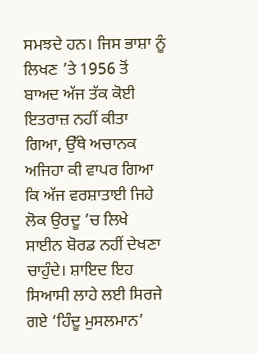ਸਮਝਦੇ ਹਨ। ਜਿਸ ਭਾਸ਼ਾ ਨੂੰ ਲਿਖਣ ’ਤੇ 1956 ਤੋਂ ਬਾਅਦ ਅੱਜ ਤੱਕ ਕੋਈ ਇਤਰਾਜ਼ ਨਹੀਂ ਕੀਤਾ ਗਿਆ, ਉੱਥੇ ਅਚਾਨਕ ਅਜਿਹਾ ਕੀ ਵਾਪਰ ਗਿਆ ਕਿ ਅੱਜ ਵਰਸ਼ਾਤਾਈ ਜਿਹੇ ਲੋਕ ਉਰਦੂ ’ਚ ਲਿਖੇ ਸਾਈਨ ਬੋਰਡ ਨਹੀਂ ਦੇਖਣਾ ਚਾਹੁੰਦੇ। ਸ਼ਾਇਦ ਇਹ ਸਿਆਸੀ ਲਾਹੇ ਲਈ ਸਿਰਜੇ ਗਏ ‘ਹਿੰਦੂ ਮੁਸਲਮਾਨ’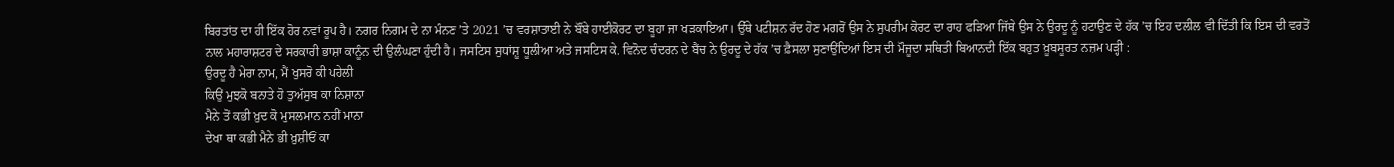ਬਿਰਤਾਂਤ ਦਾ ਹੀ ਇੱਕ ਹੋਰ ਨਵਾਂ ਰੂਪ ਹੈ। ਨਗਰ ਨਿਗਮ ਦੇ ਨਾ ਮੰਨਣ ’ਤੇ 2021 ’ਚ ਵਰਸ਼ਾਤਾਈ ਨੇ ਬੌਂਬੇ ਹਾਈਕੋਰਟ ਦਾ ਬੂਹਾ ਜਾ ਖੜਕਾਇਆ। ਉੱਥੇ ਪਟੀਸ਼ਨ ਰੱਦ ਹੋਣ ਮਗਰੋਂ ਉਸ ਨੇ ਸੁਪਰੀਮ ਕੋਰਟ ਦਾ ਰਾਹ ਫੜਿਆ ਜਿੱਥੇ ਉਸ ਨੇ ਉਰਦੂ ਨੂੰ ਹਟਾਉਣ ਦੇ ਹੱਕ ’ਚ ਇਹ ਦਲੀਲ ਵੀ ਦਿੱਤੀ ਕਿ ਇਸ ਦੀ ਵਰਤੋਂ ਨਾਲ ਮਹਾਰਾਸ਼ਟਰ ਦੇ ਸਰਕਾਰੀ ਭਾਸ਼ਾ ਕਾਨੂੰਨ ਦੀ ਉਲੰਘਣਾ ਹੁੰਦੀ ਹੈ। ਜਸਟਿਸ ਸੁਧਾਂਸ਼ੂ ਧੂਲੀਆ ਅਤੇ ਜਸਟਿਸ ਕੇ. ਵਿਨੋਦ ਚੰਦਰਨ ਦੇ ਬੈਂਚ ਨੇ ਉਰਦੂ ਦੇ ਹੱਕ ’ਚ ਫ਼ੈਸਲਾ ਸੁਣਾਉਂਦਿਆਂ ਇਸ ਦੀ ਮੌਜੂਦਾ ਸਥਿਤੀ ਬਿਆਨਦੀ ਇੱਕ ਬਹੁਤ ਖ਼ੂਬਸੂਰਤ ਨਜ਼ਮ ਪੜ੍ਹੀ :
ਉਰਦੂ ਹੈ ਮੇਰਾ ਨਾਮ, ਮੈਂ ਖੁਸਰੋ ਕੀ ਪਹੇਲੀ
ਕਿਉਂ ਮੁਝਕੋ ਬਨਾਤੇ ਹੋ ਤੁਅੱਸੁਬ ਕਾ ਨਿਸ਼ਾਨਾ
ਮੈਨੇ ਤੋਂ ਕਭੀ ਖ਼ੁਦ ਕੋ ਮੁਸਲਮਾਨ ਨਹੀਂ ਮਾਨਾ
ਦੇਖਾ ਥਾ ਕਭੀ ਮੈਨੇ ਭੀ ਖ਼ੁਸ਼ੀਓਂ ਕਾ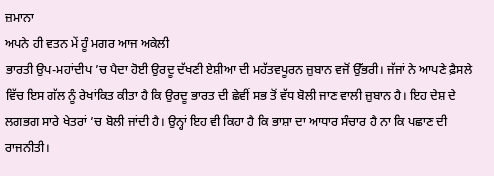ਜ਼ਮਾਨਾ
ਅਪਨੇ ਹੀ ਵਤਨ ਮੇਂ ਹੂੰ ਮਗਰ ਆਜ ਅਕੇਲੀ
ਭਾਰਤੀ ਉਪ-ਮਹਾਂਦੀਪ ’ਚ ਪੈਦਾ ਹੋਈ ਉਰਦੂ ਦੱਖਣੀ ਏਸ਼ੀਆ ਦੀ ਮਹੱਤਵਪੂਰਨ ਜ਼ੁਬਾਨ ਵਜੋਂ ਉੱਭਰੀ। ਜੱਜਾਂ ਨੇ ਆਪਣੇ ਫ਼ੈਸਲੇ ਵਿੱਚ ਇਸ ਗੱਲ ਨੂੰ ਰੇਖਾਂਕਿਤ ਕੀਤਾ ਹੈ ਕਿ ਉਰਦੂ ਭਾਰਤ ਦੀ ਛੇਵੀਂ ਸਭ ਤੋਂ ਵੱਧ ਬੋਲੀ ਜਾਣ ਵਾਲੀ ਜ਼ੁਬਾਨ ਹੈ। ਇਹ ਦੇਸ਼ ਦੇ ਲਗਭਗ ਸਾਰੇ ਖੇਤਰਾਂ ’ਚ ਬੋਲੀ ਜਾਂਦੀ ਹੈ। ਉਨ੍ਹਾਂ ਇਹ ਵੀ ਕਿਹਾ ਹੈ ਕਿ ਭਾਸ਼ਾ ਦਾ ਆਧਾਰ ਸੰਚਾਰ ਹੈ ਨਾ ਕਿ ਪਛਾਣ ਦੀ ਰਾਜਨੀਤੀ।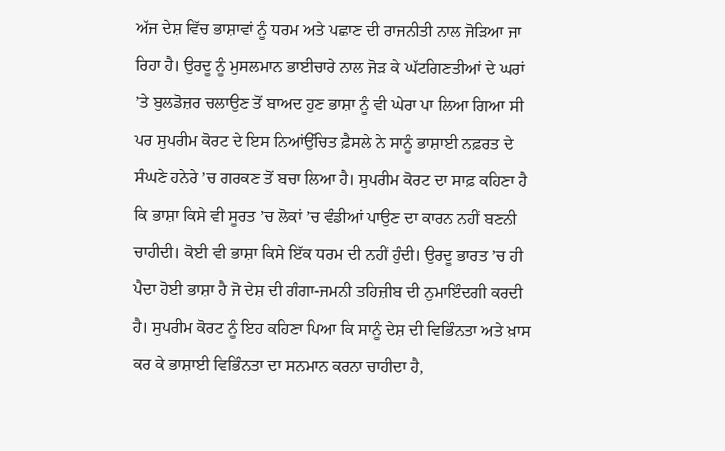ਅੱਜ ਦੇਸ਼ ਵਿੱਚ ਭਾਸ਼ਾਵਾਂ ਨੂੰ ਧਰਮ ਅਤੇ ਪਛਾਣ ਦੀ ਰਾਜਨੀਤੀ ਨਾਲ ਜੋੜਿਆ ਜਾ ਰਿਹਾ ਹੈ। ਉਰਦੂ ਨੂੰ ਮੁਸਲਮਾਨ ਭਾਈਚਾਰੇ ਨਾਲ ਜੋੜ ਕੇ ਘੱਟਗਿਣਤੀਆਂ ਦੇ ਘਰਾਂ ’ਤੇ ਬੁਲਡੋਜ਼ਰ ਚਲਾਉਣ ਤੋਂ ਬਾਅਦ ਹੁਣ ਭਾਸ਼ਾ ਨੂੰ ਵੀ ਘੇਰਾ ਪਾ ਲਿਆ ਗਿਆ ਸੀ ਪਰ ਸੁਪਰੀਮ ਕੋਰਟ ਦੇ ਇਸ ਨਿਆਂਉੱਚਿਤ ਫ਼ੈਸਲੇ ਨੇ ਸਾਨੂੰ ਭਾਸ਼ਾਈ ਨਫ਼ਰਤ ਦੇ ਸੰਘਣੇ ਹਨੇਰੇ ’ਚ ਗਰਕਣ ਤੋਂ ਬਚਾ ਲਿਆ ਹੈ। ਸੁਪਰੀਮ ਕੋਰਟ ਦਾ ਸਾਫ਼ ਕਹਿਣਾ ਹੈ ਕਿ ਭਾਸ਼ਾ ਕਿਸੇ ਵੀ ਸੂਰਤ ’ਚ ਲੋਕਾਂ ’ਚ ਵੰਡੀਆਂ ਪਾਉਣ ਦਾ ਕਾਰਨ ਨਹੀਂ ਬਣਨੀ ਚਾਹੀਦੀ। ਕੋਈ ਵੀ ਭਾਸ਼ਾ ਕਿਸੇ ਇੱਕ ਧਰਮ ਦੀ ਨਹੀਂ ਹੁੰਦੀ। ਉਰਦੂ ਭਾਰਤ ’ਚ ਹੀ ਪੈਦਾ ਹੋਈ ਭਾਸ਼ਾ ਹੈ ਜੋ ਦੇਸ਼ ਦੀ ਗੰਗਾ-ਜਮਨੀ ਤਹਿਜ਼ੀਬ ਦੀ ਨੁਮਾਇੰਦਗੀ ਕਰਦੀ ਹੈ। ਸੁਪਰੀਮ ਕੋਰਟ ਨੂੰ ਇਹ ਕਹਿਣਾ ਪਿਆ ਕਿ ਸਾਨੂੰ ਦੇਸ਼ ਦੀ ਵਿਭਿੰਨਤਾ ਅਤੇ ਖ਼ਾਸ ਕਰ ਕੇ ਭਾਸ਼ਾਈ ਵਿਭਿੰਨਤਾ ਦਾ ਸਨਮਾਨ ਕਰਨਾ ਚਾਹੀਦਾ ਹੈ,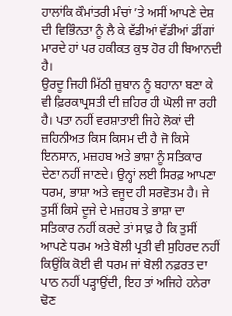ਹਾਲਾਂਕਿ ਕੌਮਾਂਤਰੀ ਮੰਚਾਂ ’ਤੇ ਅਸੀਂ ਆਪਣੇ ਦੇਸ਼ ਦੀ ਵਿਭਿੰਨਤਾ ਨੂੰ ਲੈ ਕੇ ਵੱਡੀਆਂ ਵੱਡੀਆਂ ਡੀਂਗਾਂ ਮਾਰਦੇ ਹਾਂ ਪਰ ਹਕੀਕਤ ਕੁਝ ਹੋਰ ਹੀ ਬਿਆਨਦੀ ਹੈ।
ਉਰਦੂ ਜਿਹੀ ਮਿੱਠੀ ਜ਼ੁਬਾਨ ਨੂੰ ਬਹਾਨਾ ਬਣਾ ਕੇ ਵੀ ਫ਼ਿਰਕਾਪ੍ਰਸਤੀ ਦੀ ਜ਼ਹਿਰ ਹੀ ਘੋਲੀ ਜਾ ਰਹੀ ਹੈ। ਪਤਾ ਨਹੀਂ ਵਰਸ਼ਾਤਾਈ ਜਿਹੇ ਲੋਕਾਂ ਦੀ ਜ਼ਹਿਨੀਅਤ ਕਿਸ ਕਿਸਮ ਦੀ ਹੈ ਜੋ ਕਿਸੇ ਇਨਸਾਨ, ਮਜ਼ਹਬ ਅਤੇ ਭਾਸ਼ਾ ਨੂੰ ਸਤਿਕਾਰ ਦੇਣਾ ਨਹੀਂ ਜਾਣਦੇ। ਉਨ੍ਹਾਂ ਲਈ ਸਿਰਫ਼ ਆਪਣਾ ਧਰਮ, ਭਾਸ਼ਾ ਅਤੇ ਵਜੂਦ ਹੀ ਸਰਵੋਤਮ ਹੈ। ਜੇ ਤੁਸੀਂ ਕਿਸੇ ਦੂਜੇ ਦੇ ਮਜ਼ਹਬ ਤੇ ਭਾਸ਼ਾ ਦਾ ਸਤਿਕਾਰ ਨਹੀਂ ਕਰਦੇ ਤਾਂ ਸਾਫ਼ ਹੈ ਕਿ ਤੁਸੀਂ ਆਪਣੇ ਧਰਮ ਅਤੇ ਬੋਲੀ ਪ੍ਰਤੀ ਵੀ ਸੁਹਿਰਦ ਨਹੀਂ ਕਿਉਂਕਿ ਕੋਈ ਵੀ ਧਰਮ ਜਾਂ ਬੋਲੀ ਨਫ਼ਰਤ ਦਾ ਪਾਠ ਨਹੀਂ ਪੜ੍ਹਾਉਂਦੀ, ਇਹ ਤਾਂ ਅਜਿਹੇ ਹਨੇਰਾ ਢੋਣ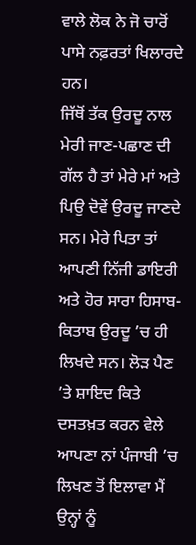ਵਾਲੇ ਲੋਕ ਨੇ ਜੋ ਚਾਰੋਂ ਪਾਸੇ ਨਫ਼ਰਤਾਂ ਖਿਲਾਰਦੇ ਹਨ।
ਜਿੱਥੋਂ ਤੱਕ ਉਰਦੂ ਨਾਲ ਮੇਰੀ ਜਾਣ-ਪਛਾਣ ਦੀ ਗੱਲ ਹੈ ਤਾਂ ਮੇਰੇ ਮਾਂ ਅਤੇ ਪਿਉ ਦੋਵੇਂ ਉਰਦੂ ਜਾਣਦੇ ਸਨ। ਮੇਰੇ ਪਿਤਾ ਤਾਂ ਆਪਣੀ ਨਿੱਜੀ ਡਾਇਰੀ ਅਤੇ ਹੋਰ ਸਾਰਾ ਹਿਸਾਬ-ਕਿਤਾਬ ਉਰਦੂ ’ਚ ਹੀ ਲਿਖਦੇ ਸਨ। ਲੋੜ ਪੈਣ ’ਤੇ ਸ਼ਾਇਦ ਕਿਤੇ ਦਸਤਖ਼ਤ ਕਰਨ ਵੇਲੇ ਆਪਣਾ ਨਾਂ ਪੰਜਾਬੀ ’ਚ ਲਿਖਣ ਤੋਂ ਇਲਾਵਾ ਮੈਂ ਉਨ੍ਹਾਂ ਨੂੰ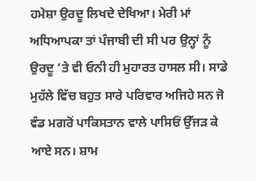ਹਮੇਸ਼ਾ ਉਰਦੂ ਲਿਖਦੇ ਦੇਖਿਆ। ਮੇਰੀ ਮਾਂ ਅਧਿਆਪਕਾ ਤਾਂ ਪੰਜਾਬੀ ਦੀ ਸੀ ਪਰ ਉਨ੍ਹਾਂ ਨੂੰ ਉਰਦੂ ’ਤੇ ਵੀ ਓਨੀ ਹੀ ਮੁਹਾਰਤ ਹਾਸਲ ਸੀ। ਸਾਡੇ ਮੁਹੱਲੇ ਵਿੱਚ ਬਹੁਤ ਸਾਰੇ ਪਰਿਵਾਰ ਅਜਿਹੇ ਸਨ ਜੋ ਵੰਡ ਮਗਰੋਂ ਪਾਕਿਸਤਾਨ ਵਾਲੇ ਪਾਸਿਓਂ ਉੱਜੜ ਕੇ ਆਏ ਸਨ। ਸ਼ਾਮ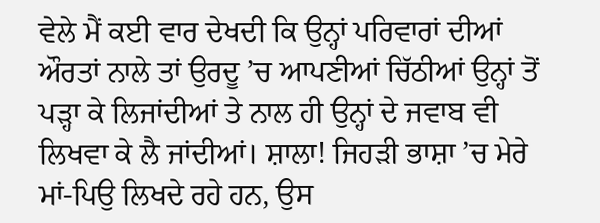ਵੇਲੇ ਮੈਂ ਕਈ ਵਾਰ ਦੇਖਦੀ ਕਿ ਉਨ੍ਹਾਂ ਪਰਿਵਾਰਾਂ ਦੀਆਂ ਔਰਤਾਂ ਨਾਲੇ ਤਾਂ ਉਰਦੂ ’ਚ ਆਪਣੀਆਂ ਚਿੱਠੀਆਂ ਉਨ੍ਹਾਂ ਤੋਂ ਪੜ੍ਹਾ ਕੇ ਲਿਜਾਂਦੀਆਂ ਤੇ ਨਾਲ ਹੀ ਉਨ੍ਹਾਂ ਦੇ ਜਵਾਬ ਵੀ ਲਿਖਵਾ ਕੇ ਲੈ ਜਾਂਦੀਆਂ। ਸ਼ਾਲਾ! ਜਿਹੜੀ ਭਾਸ਼ਾ ’ਚ ਮੇਰੇ ਮਾਂ-ਪਿਉ ਲਿਖਦੇ ਰਹੇ ਹਨ, ਉਸ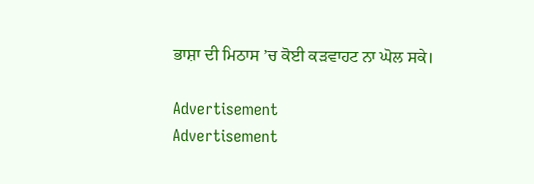ਭਾਸ਼ਾ ਦੀ ਮਿਠਾਸ ’ਚ ਕੋਈ ਕੜਵਾਹਟ ਨਾ ਘੋਲ ਸਕੇ।

Advertisement
Advertisement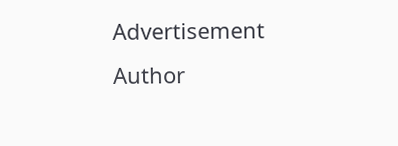Advertisement
Author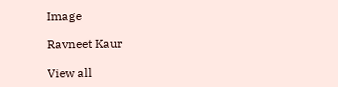Image

Ravneet Kaur

View all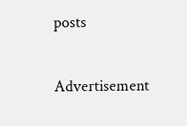posts

Advertisement